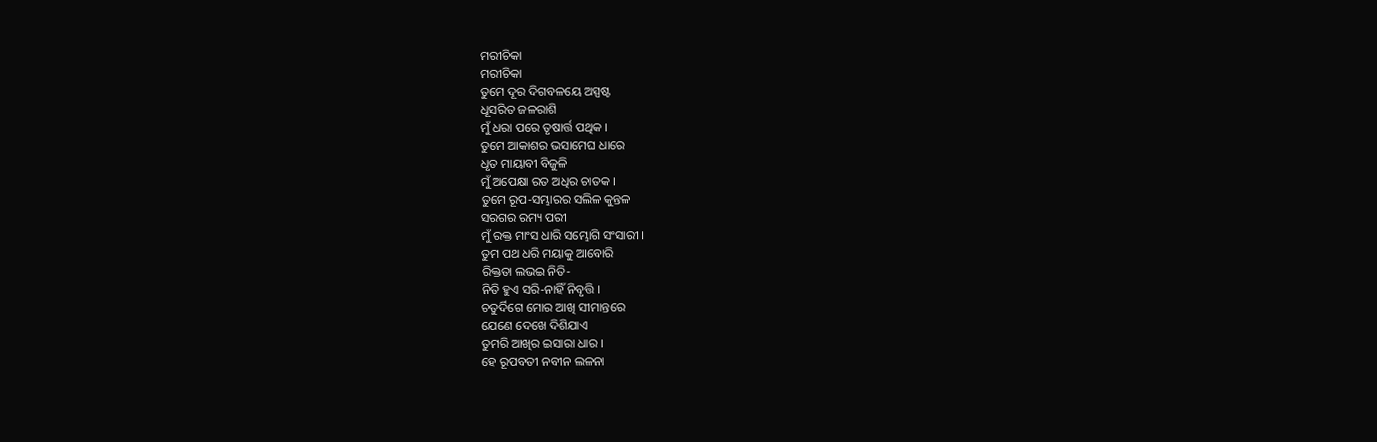ମରୀଚିକା
ମରୀଚିକା
ତୁମେ ଦୂର ଦିଗବଳୟେ ଅସ୍ପଷ୍ଟ
ଧୂସରିତ ଜଳରାଶି
ମୁଁ ଧରା ପରେ ତୃଷାର୍ତ୍ତ ପଥିକ ।
ତୁମେ ଆକାଶର ଭସାମେଘ ଧାରେ
ଧୃତ ମାୟାବୀ ବିଜୁଳି
ମୁଁ ଅପେକ୍ଷା ରତ ଅଧିର ଚାତକ ।
ତୁମେ ରୂପ-ସମ୍ଭାରର ସଲିଳ କୁନ୍ତଳ
ସରଗର ରମ୍ୟ ପରୀ
ମୁଁ ରକ୍ତ ମାଂସ ଧାରି ସମ୍ଭୋଗି ସଂସାରୀ ।
ତୁମ ପଥ ଧରି ମୟାକୁ ଆବୋରି
ରିକ୍ତତା ଲଭଇ ନିତି-
ନିତି ହୁଏ ସରି-ନାହିଁ ନିବୃତ୍ତି ।
ଚତୁର୍ଦିଗେ ମୋର ଆଖି ସୀମାନ୍ତରେ
ଯେଣେ ଦେଖେ ଦିଶିଯାଏ
ତୁମରି ଆଖିର ଇସାରା ଧାର ।
ହେ ରୂପବତୀ ନବୀନ ଲଳନା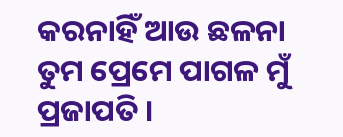କରନାହିଁ ଆଉ ଛଳନା
ତୁମ ପ୍ରେମେ ପାଗଳ ମୁଁ ପ୍ରଜାପତି ।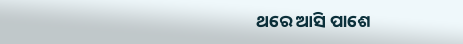ଥରେ ଆସି ପାଶେ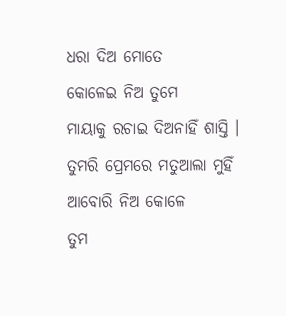ଧରା ଦିଅ ମୋତେ
କୋଳେଇ ନିଅ ତୁମେ
ମାୟାକୁ ରଚାଇ ଦିଅନାହିଁ ଶାସ୍ତି ।
ତୁମରି ପ୍ରେମରେ ମତୁଆଲା ମୁହିଁ
ଆବୋରି ନିଅ କୋଳେ
ତୁମ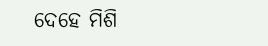ଦେହେ ମିଶି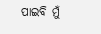ପାଇବି ମୁଁ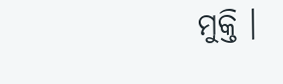ମୁକ୍ତି ।